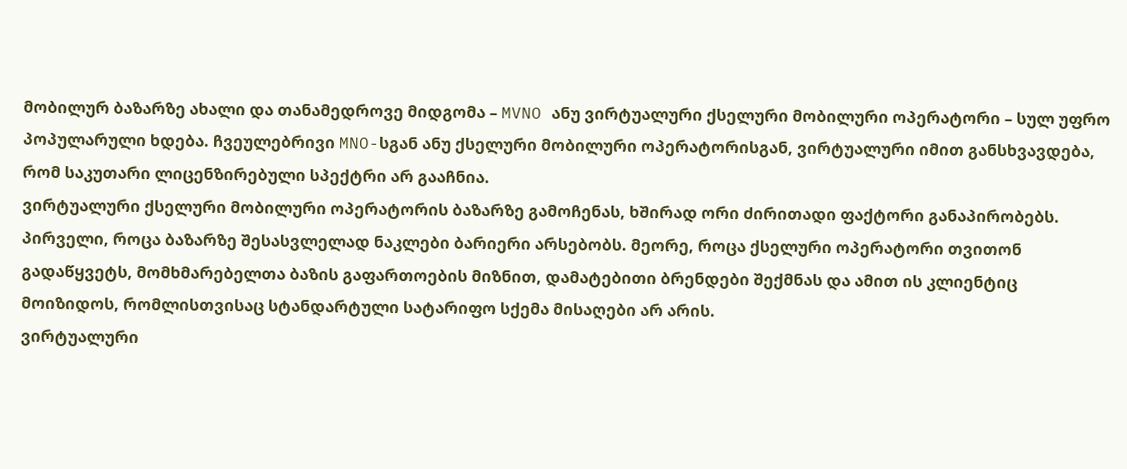მობილურ ბაზარზე ახალი და თანამედროვე მიდგომა – MVNO ანუ ვირტუალური ქსელური მობილური ოპერატორი – სულ უფრო პოპულარული ხდება. ჩვეულებრივი MNO-სგან ანუ ქსელური მობილური ოპერატორისგან, ვირტუალური იმით განსხვავდება, რომ საკუთარი ლიცენზირებული სპექტრი არ გააჩნია.
ვირტუალური ქსელური მობილური ოპერატორის ბაზარზე გამოჩენას, ხშირად ორი ძირითადი ფაქტორი განაპირობებს. პირველი, როცა ბაზარზე შესასვლელად ნაკლები ბარიერი არსებობს. მეორე, როცა ქსელური ოპერატორი თვითონ გადაწყვეტს, მომხმარებელთა ბაზის გაფართოების მიზნით, დამატებითი ბრენდები შექმნას და ამით ის კლიენტიც მოიზიდოს, რომლისთვისაც სტანდარტული სატარიფო სქემა მისაღები არ არის.
ვირტუალური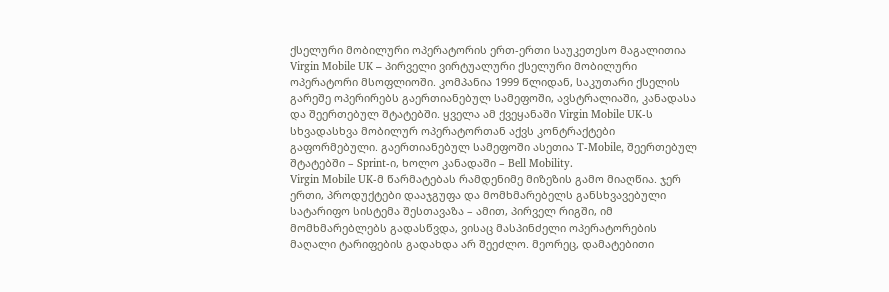ქსელური მობილური ოპერატორის ერთ-ერთი საუკეთესო მაგალითია Virgin Mobile UK – პირველი ვირტუალური ქსელური მობილური ოპერატორი მსოფლიოში. კომპანია 1999 წლიდან, საკუთარი ქსელის გარეშე ოპერირებს გაერთიანებულ სამეფოში, ავსტრალიაში, კანადასა და შეერთებულ შტატებში. ყველა ამ ქვეყანაში Virgin Mobile UK-ს სხვადასხვა მობილურ ოპერატორთან აქვს კონტრაქტები გაფორმებული. გაერთიანებულ სამეფოში ასეთია T-Mobile, შეერთებულ შტატებში – Sprint-ი, ხოლო კანადაში – Bell Mobility.
Virgin Mobile UK-მ წარმატებას რამდენიმე მიზეზის გამო მიაღწია. ჯერ ერთი, პროდუქტები დააჯგუფა და მომხმარებელს განსხვავებული სატარიფო სისტემა შესთავაზა – ამით, პირველ რიგში, იმ მომხმარებლებს გადასწვდა, ვისაც მასპინძელი ოპერატორების მაღალი ტარიფების გადახდა არ შეეძლო. მეორეც, დამატებითი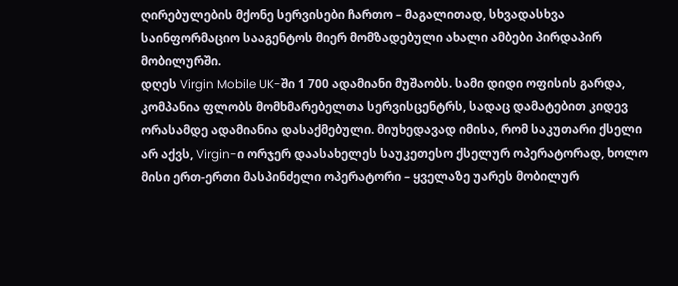ღირებულების მქონე სერვისები ჩართო – მაგალითად, სხვადასხვა საინფორმაციო სააგენტოს მიერ მომზადებული ახალი ამბები პირდაპირ მობილურში.
დღეს Virgin Mobile UK-ში 1 700 ადამიანი მუშაობს. სამი დიდი ოფისის გარდა, კომპანია ფლობს მომხმარებელთა სერვისცენტრს, სადაც დამატებით კიდევ ორასამდე ადამიანია დასაქმებული. მიუხედავად იმისა, რომ საკუთარი ქსელი არ აქვს, Virgin-ი ორჯერ დაასახელეს საუკეთესო ქსელურ ოპერატორად, ხოლო მისი ერთ-ერთი მასპინძელი ოპერატორი – ყველაზე უარეს მობილურ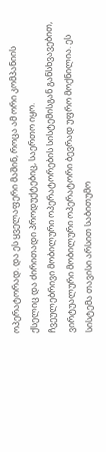ოპერატორად. და ეს ყველაფერი მაშინ, როცა ამ ორი კომპანიის ქსელიც და ძირითადი პროდუქტებიც, საერთო იყო.
ჩვეულებრივი მობილური ოპერატორების სისტემისგან განსხვავებით, ვირტუალური მობილური ოპერატორი ბევრად უფრო მოქნილია. ეს სისტემა თავისი არსით საბითუმო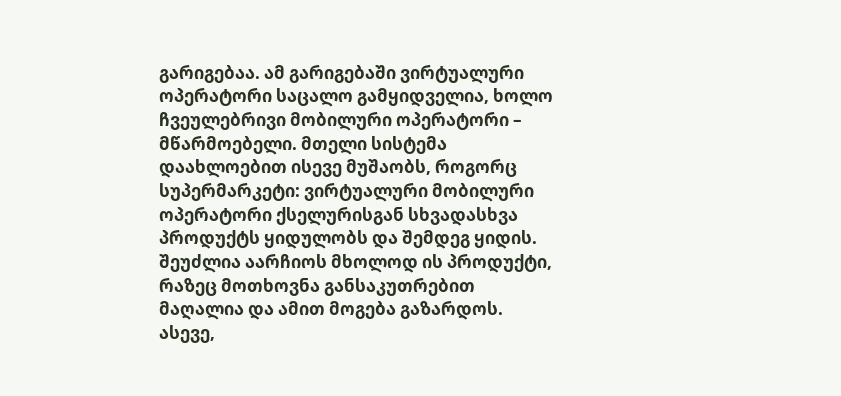გარიგებაა. ამ გარიგებაში ვირტუალური ოპერატორი საცალო გამყიდველია, ხოლო ჩვეულებრივი მობილური ოპერატორი – მწარმოებელი. მთელი სისტემა დაახლოებით ისევე მუშაობს, როგორც სუპერმარკეტი: ვირტუალური მობილური ოპერატორი ქსელურისგან სხვადასხვა პროდუქტს ყიდულობს და შემდეგ ყიდის. შეუძლია აარჩიოს მხოლოდ ის პროდუქტი, რაზეც მოთხოვნა განსაკუთრებით მაღალია და ამით მოგება გაზარდოს. ასევე,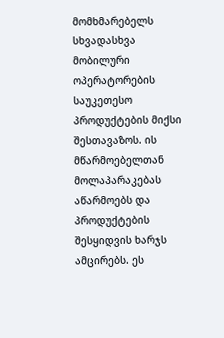მომხმარებელს სხვადასხვა მობილური ოპერატორების საუკეთესო პროდუქტების მიქსი შესთავაზოს. ის მწარმოებელთან მოლაპარაკებას აწარმოებს და პროდუქტების შესყიდვის ხარჯს ამცირებს. ეს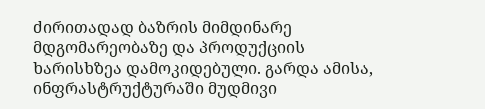ძირითადად ბაზრის მიმდინარე მდგომარეობაზე და პროდუქციის ხარისხზეა დამოკიდებული. გარდა ამისა, ინფრასტრუქტურაში მუდმივი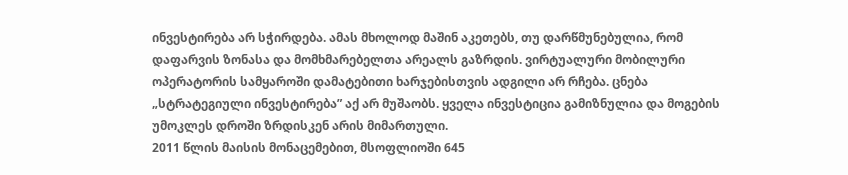ინვესტირება არ სჭირდება. ამას მხოლოდ მაშინ აკეთებს, თუ დარწმუნებულია, რომ დაფარვის ზონასა და მომხმარებელთა არეალს გაზრდის. ვირტუალური მობილური ოპერატორის სამყაროში დამატებითი ხარჯებისთვის ადგილი არ რჩება. ცნება „სტრატეგიული ინვესტირება” აქ არ მუშაობს. ყველა ინვესტიცია გამიზნულია და მოგების უმოკლეს დროში ზრდისკენ არის მიმართული.
2011 წლის მაისის მონაცემებით, მსოფლიოში 645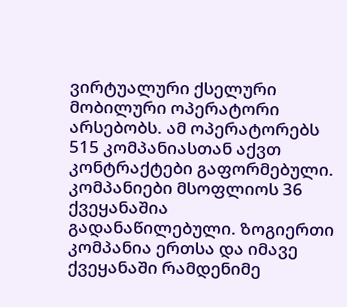ვირტუალური ქსელური მობილური ოპერატორი არსებობს. ამ ოპერატორებს 515 კომპანიასთან აქვთ კონტრაქტები გაფორმებული. კომპანიები მსოფლიოს 36 ქვეყანაშია გადანაწილებული. ზოგიერთი კომპანია ერთსა და იმავე ქვეყანაში რამდენიმე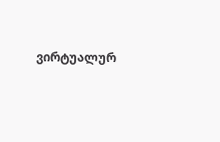ვირტუალურ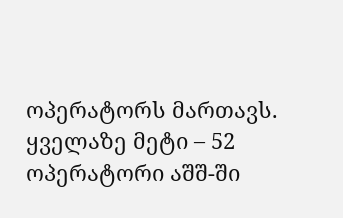ოპერატორს მართავს. ყველაზე მეტი – 52 ოპერატორი აშშ-ში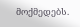მოქმედებს.